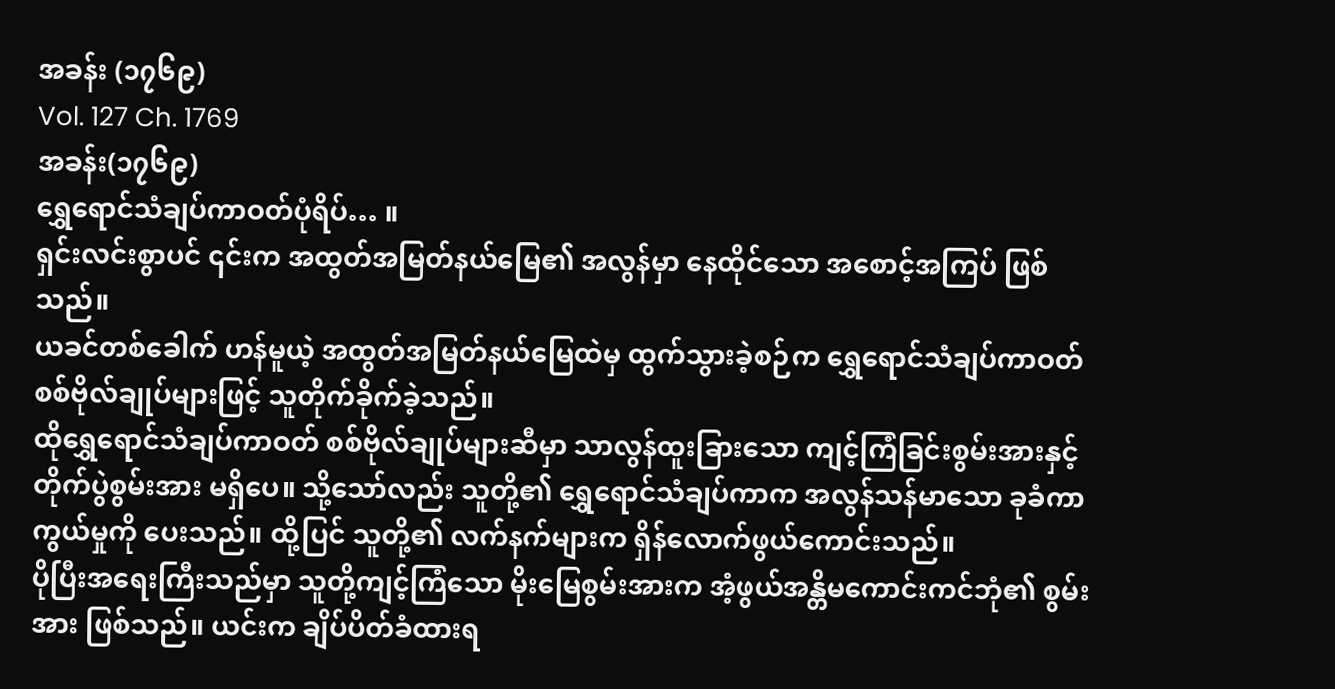အခန်း (၁၇၆၉)
Vol. 127 Ch. 1769
အခန်း(၁၇၆၉)
ရွှေရောင်သံချပ်ကာဝတ်ပုံရိပ်… ။
ရှင်းလင်းစွာပင် ၎င်းက အထွတ်အမြတ်နယ်မြေ၏ အလွန်မှာ နေထိုင်သော အစောင့်အကြပ် ဖြစ်သည်။
ယခင်တစ်ခေါက် ဟန်မူယဲ့ အထွတ်အမြတ်နယ်မြေထဲမှ ထွက်သွားခဲ့စဉ်က ရွှေရောင်သံချပ်ကာဝတ် စစ်ဗိုလ်ချုပ်များဖြင့် သူတိုက်ခိုက်ခဲ့သည်။
ထိုရွှေရောင်သံချပ်ကာဝတ် စစ်ဗိုလ်ချုပ်များဆီမှာ သာလွန်ထူးခြားသော ကျင့်ကြံခြင်းစွမ်းအားနှင့် တိုက်ပွဲစွမ်းအား မရှိပေ။ သို့သော်လည်း သူတို့၏ ရွှေရောင်သံချပ်ကာက အလွန်သန်မာသော ခုခံကာကွယ်မှုကို ပေးသည်။ ထို့ပြင် သူတို့၏ လက်နက်များက ရှိန်လောက်ဖွယ်ကောင်းသည်။
ပိုပြီးအရေးကြီးသည်မှာ သူတို့ကျင့်ကြံသော မိုးမြေစွမ်းအားက အံ့ဖွယ်အန္တိမကောင်းကင်ဘုံ၏ စွမ်းအား ဖြစ်သည်။ ယင်းက ချိပ်ပိတ်ခံထားရ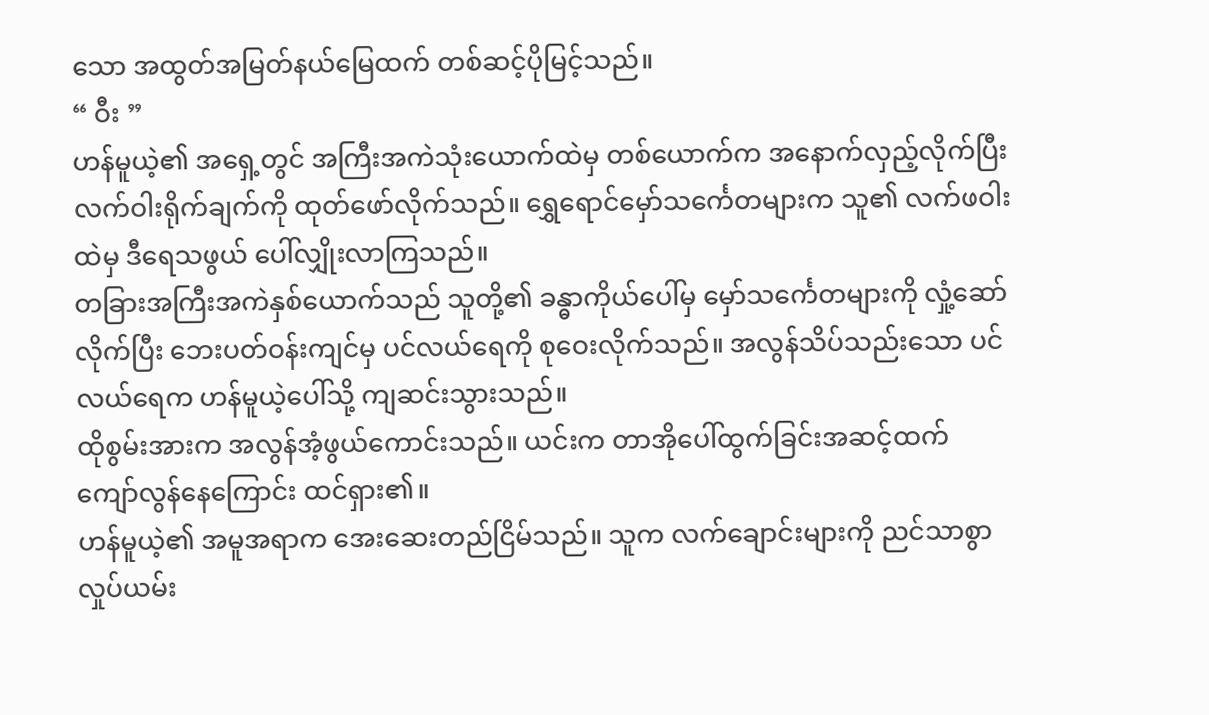သော အထွတ်အမြတ်နယ်မြေထက် တစ်ဆင့်ပိုမြင့်သည်။
“ ဝီး ”
ဟန်မူယဲ့၏ အရှေ့တွင် အကြီးအကဲသုံးယောက်ထဲမှ တစ်ယောက်က အနောက်လှည့်လိုက်ပြီး လက်ဝါးရိုက်ချက်ကို ထုတ်ဖော်လိုက်သည်။ ရွှေရောင်မှော်သင်္ကေတများက သူ၏ လက်ဖဝါးထဲမှ ဒီရေသဖွယ် ပေါ်လျှိုးလာကြသည်။
တခြားအကြီးအကဲနှစ်ယောက်သည် သူတို့၏ ခန္ဓာကိုယ်ပေါ်မှ မှော်သင်္ကေတများကို လှုံ့ဆော်လိုက်ပြီး ဘေးပတ်ဝန်းကျင်မှ ပင်လယ်ရေကို စုဝေးလိုက်သည်။ အလွန်သိပ်သည်းသော ပင်လယ်ရေက ဟန်မူယဲ့ပေါ်သို့ ကျဆင်းသွားသည်။
ထိုစွမ်းအားက အလွန်အံ့ဖွယ်ကောင်းသည်။ ယင်းက တာအိုပေါ်ထွက်ခြင်းအဆင့်ထက် ကျော်လွန်နေကြောင်း ထင်ရှား၏။
ဟန်မူယဲ့၏ အမူအရာက အေးဆေးတည်ငြိမ်သည်။ သူက လက်ချောင်းများကို ညင်သာစွာ လှုပ်ယမ်း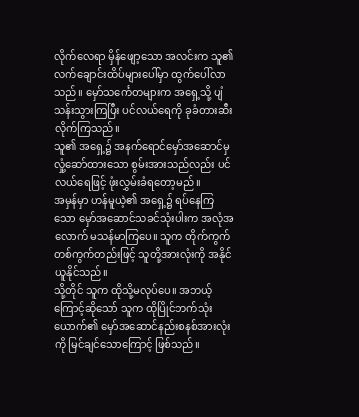လိုက်လေရာ မှိန်ဖျော့သော အလင်းက သူ၏ လက်ချောင်းထိပ်များပေါ်မှာ ထွက်ပေါ်လာသည်။ မှော်သင်္ကေတများက အရှေ့သို့ ပျံသန်းသွားကြပြီး ပင်လယ်ရေကို ခုခံတားဆီးလိုက်ကြသည်။
သူ၏ အရှေ့၌ အနက်ရောင်မှော်အဆောင်မှ လှုံ့ဆော်ထားသော စွမ်းအားသည်လည်း ပင်လယ်ရေဖြင့် ဖုံးလွှမ်းခံရတော့မည်။
အမှန်မှာ ဟန်မူယဲ့၏ အရှေ့၌ ရပ်နေကြသော မှော်အဆောင်သခင်သုံးပါးက အလုံအလောက် မသန်မာကြပေ။ သူက တိုက်ကွက်တစ်ကွက်တည်းဖြင့် သူတို့အားလုံးကို အနိုင်ယူနိုင်သည်။
သို့တိုင် သူက ထိုသို့မလုပ်ပေ။ အဘယ့်ကြောင့်ဆိုသော် သူက ထိုပြိုင်ဘက်သုံးယောက်၏ မှော်အဆောင်နည်းစနစ်အားလုံးကို မြင်ချင်သောကြောင့် ဖြစ်သည်။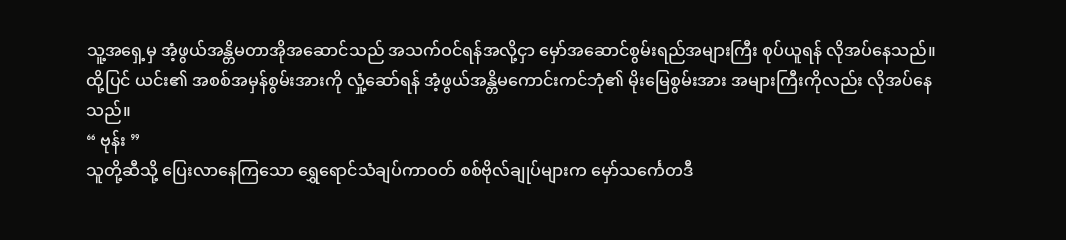သူ့အရှေ့မှ အံ့ဖွယ်အန္တိမတာအိုအဆောင်သည် အသက်ဝင်ရန်အလို့ငှာ မှော်အဆောင်စွမ်းရည်အများကြီး စုပ်ယူရန် လိုအပ်နေသည်။
ထို့ပြင် ယင်း၏ အစစ်အမှန်စွမ်းအားကို လှုံ့ဆော်ရန် အံ့ဖွယ်အန္တိမကောင်းကင်ဘုံ၏ မိုးမြေစွမ်းအား အများကြီးကိုလည်း လိုအပ်နေသည်။
“ ဗုန်း ”
သူတို့ဆီသို့ ပြေးလာနေကြသော ရွှေရောင်သံချပ်ကာဝတ် စစ်ဗိုလ်ချုပ်များက မှော်သင်္ကေတဒီ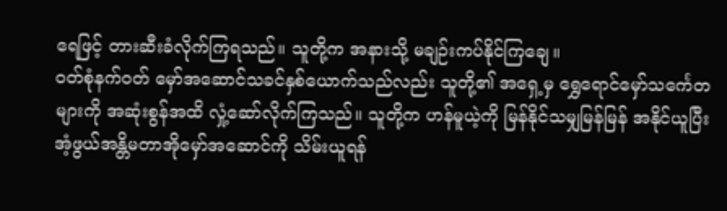ရေဖြင့် တားဆီးခံလိုက်ကြရသည်။ သူတို့က အနားသို့ မချဉ်းကပ်နိုင်ကြချေ။
ဝတ်စုံနက်ဝတ် မှော်အဆောင်သခင်နှစ်ယောက်သည်လည်း သူတို့၏ အရှေ့မှ ရွှေရောင်မှော်သင်္ကေတများကို အဆုံးစွန်အထိ လှုံ့ဆော်လိုက်ကြသည်။ သူတို့က ဟန်မူယဲ့ကို မြန်နိုင်သမျှမြန်မြန် အနိုင်ယူပြီး အံ့ဖွယ်အန္တိမတာအိုမှော်အဆောင်ကို သိမ်းယူရန်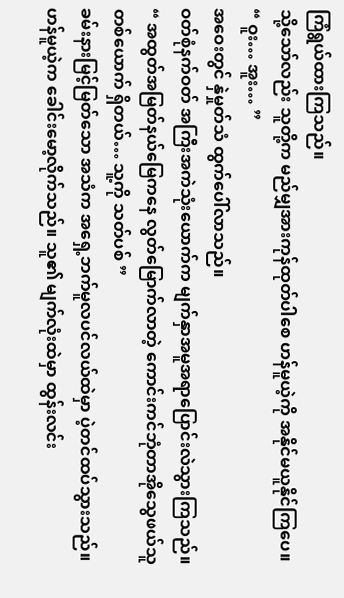ကြံရွယ်ထားကြသည်။
သို့သော်လည်း သူတို့က မည်မျှအားကုန်ထုတ်ပါစေ ဟန်မူယဲ့ကို အနိုင်မယူနိုင်ကြပေ။
“ ဝူး… အူး… ”
အဝေးတွင် နှဲမှုတ်သံ ထွက်ပေါ်လာသည်။
ဝတ်စုံနက်ဝတ် အကြီးအကဲသုံးယောက်က မျက်နှာအမူအရာပြောင်းလဲသွားကြသည်။
“ အထွတ်အမြတ်နယ်မြေကနေ လွတ်မြောက်လာတဲ့ ကောင်းကင်ဘုံတာအိုသွေဖယ်သူတစ်ယောက် ရှိတယ်… သူ့ကို သတ်ပစ် ”
ခမ်းနားမြင့်မြတ်သော အသံက အရှေ့ဘက်မူလပင်လယ်ထဲမှာ ပဲ့တင်ထပ်သွားသည်။
ဟန်မူယဲ့က ခေါင်းမော့လိုက်သည်။ သူ၏ မျက်လုံးထဲမှာ ထွန်းလင်း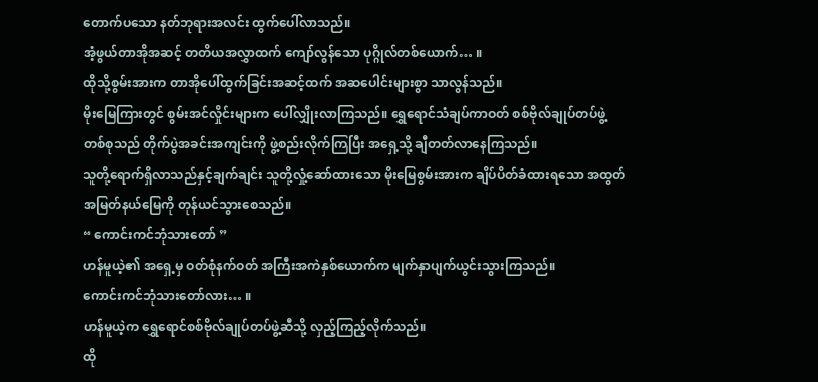တောက်ပသော နတ်ဘုရားအလင်း ထွက်ပေါ်လာသည်။
အံ့ဖွယ်တာအိုအဆင့် တတိယအလွှာထက် ကျော်လွန်သော ပုဂ္ဂိုလ်တစ်ယောက်… ။
ထိုသို့စွမ်းအားက တာအိုပေါ်ထွက်ခြင်းအဆင့်ထက် အဆပေါင်းများစွာ သာလွန်သည်။
မိုးမြေကြားတွင် စွမ်းအင်လှိုင်းများက ပေါ်လျှိုးလာကြသည်။ ရွှေရောင်သံချပ်ကာဝတ် စစ်ဗိုလ်ချုပ်တပ်ဖွဲ့တစ်စုသည် တိုက်ပွဲအခင်းအကျင်းကို ဖွဲ့စည်းလိုက်ကြပြီး အရှေ့သို့ ချီတတ်လာနေကြသည်။
သူတို့ရောက်ရှိလာသည်နှင့်ချက်ချင်း သူတို့လှုံ့ဆော်ထားသော မိုးမြေစွမ်းအားက ချိပ်ပိတ်ခံထားရသော အထွတ်အမြတ်နယ်မြေကို တုန်ယင်သွားစေသည်။
“ ကောင်းကင်ဘုံသားတော် ”
ဟန်မူယဲ့၏ အရှေ့မှ ဝတ်စုံနက်ဝတ် အကြီးအကဲနှစ်ယောက်က မျက်နှာပျက်ယွင်းသွားကြသည်။
ကောင်းကင်ဘုံသားတော်လား… ။
ဟန်မူယဲ့က ရွှေရောင်စစ်ဗိုလ်ချုပ်တပ်ဖွဲ့ဆီသို့ လှည့်ကြည့်လိုက်သည်။
ထို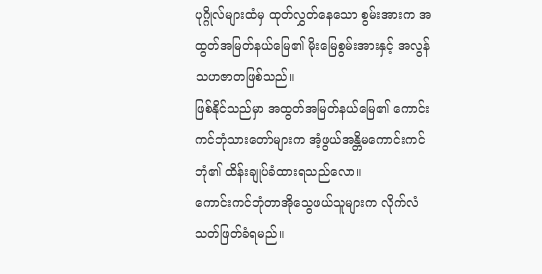ပုဂ္ဂိုလ်များထံမှ ထုတ်လွှတ်နေသော စွမ်းအားက အထွတ်အမြတ်နယ်မြေ၏ မိုးမြေစွမ်းအားနှင့် အလွန်သဟဇာတဖြစ်သည်။
ဖြစ်နိုင်သည်မှာ အထွတ်အမြတ်နယ်မြေ၏ ကောင်းကင်ဘုံသားတော်များက အံ့ဖွယ်အန္တိမကောင်းကင်ဘုံ၏ ထိန်းချုပ်ခံထားရသည်လော။
ကောင်းကင်ဘုံတာအိုသွေဖယ်သူများက လိုက်လံသတ်ဖြတ်ခံရမည်။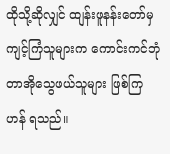ထိုသို့ဆိုလျှင် ထျန်းဖူနန်းတော်မှ ကျင့်ကြံသူများက ကောင်းကင်ဘုံတာအိုသွေဖယ်သူများ ဖြစ်ကြဟန် ရသည်။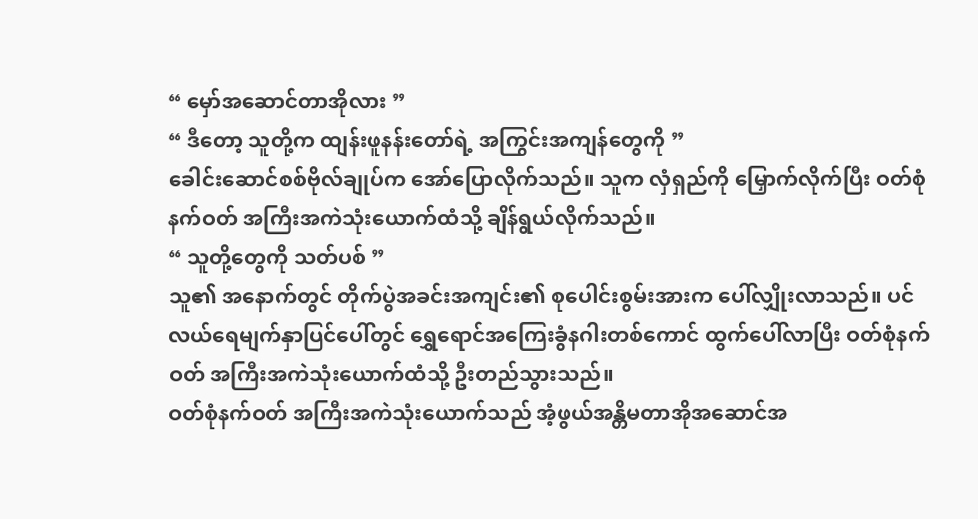“ မှော်အဆောင်တာအိုလား ”
“ ဒီတော့ သူတို့က ထျန်းဖူနန်းတော်ရဲ့ အကြွင်းအကျန်တွေကို ”
ခေါင်းဆောင်စစ်ဗိုလ်ချုပ်က အော်ပြောလိုက်သည်။ သူက လှံရှည်ကို မြှောက်လိုက်ပြီး ဝတ်စုံနက်ဝတ် အကြီးအကဲသုံးယောက်ထံသို့ ချိန်ရွယ်လိုက်သည်။
“ သူတို့တွေကို သတ်ပစ် ”
သူ၏ အနောက်တွင် တိုက်ပွဲအခင်းအကျင်း၏ စုပေါင်းစွမ်းအားက ပေါ်လျှိုးလာသည်။ ပင်လယ်ရေမျက်နှာပြင်ပေါ်တွင် ရွှေရောင်အကြေးခွံနဂါးတစ်ကောင် ထွက်ပေါ်လာပြီး ဝတ်စုံနက်ဝတ် အကြီးအကဲသုံးယောက်ထံသို့ ဦးတည်သွားသည်။
ဝတ်စုံနက်ဝတ် အကြီးအကဲသုံးယောက်သည် အံ့ဖွယ်အန္တိမတာအိုအဆောင်အ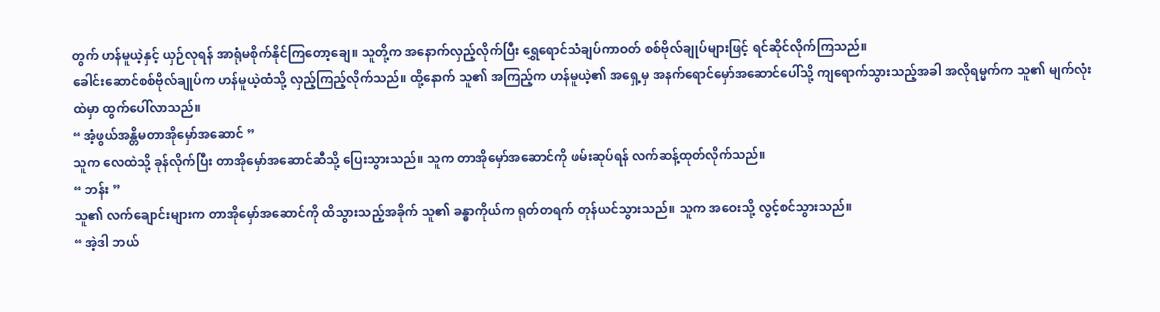တွက် ဟန်မူယဲ့နှင့် ယှဉ်လုရန် အာရုံမစိုက်နိုင်ကြတော့ချေ။ သူတို့က အနောက်လှည့်လိုက်ပြီး ရွှေရောင်သံချပ်ကာဝတ် စစ်ဗိုလ်ချုပ်များဖြင့် ရင်ဆိုင်လိုက်ကြသည်။
ခေါင်းဆောင်စစ်ဗိုလ်ချုပ်က ဟန်မူယဲ့ထံသို့ လှည့်ကြည့်လိုက်သည်။ ထို့နောက် သူ၏ အကြည့်က ဟန်မူယဲ့၏ အရှေ့မှ အနက်ရောင်မှော်အဆောင်ပေါ်သို့ ကျရောက်သွားသည့်အခါ အလိုရမ္မက်က သူ၏ မျက်လုံးထဲမှာ ထွက်ပေါ်လာသည်။
“ အံ့ဖွယ်အန္တိမတာအိုမှော်အဆောင် ”
သူက လေထဲသို့ ခုန်လိုက်ပြီး တာအိုမှော်အဆောင်ဆီသို့ ပြေးသွားသည်။ သူက တာအိုမှော်အဆောင်ကို ဖမ်းဆုပ်ရန် လက်ဆန့်ထုတ်လိုက်သည်။
“ ဘန်း ”
သူ၏ လက်ချောင်းများက တာအိုမှော်အဆောင်ကို ထိသွားသည့်အခိုက် သူ၏ ခန္ဓာကိုယ်က ရုတ်တရက် တုန်ယင်သွားသည်။ သူက အဝေးသို့ လွင့်စင်သွားသည်။
“ အဲ့ဒါ ဘယ်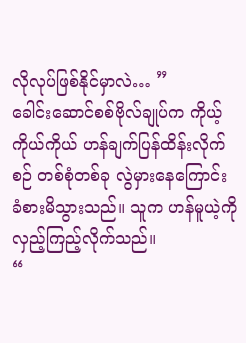လိုလုပ်ဖြစ်နိုင်မှာလဲ… ”
ခေါင်းဆောင်စစ်ဗိုလ်ချုပ်က ကိုယ့်ကိုယ်ကိုယ် ဟန်ချက်ပြန်ထိန်းလိုက်စဉ် တစ်စုံတစ်ခု လွဲမှားနေကြောင်း ခံစားမိသွားသည်။ သူက ဟန်မူယဲ့ကို လှည့်ကြည့်လိုက်သည်။
“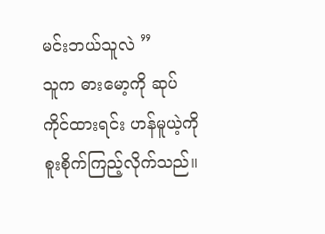မင်းဘယ်သူလဲ ”
သူက ဓားမော့ကို ဆုပ်ကိုင်ထားရင်း ဟန်မူယဲ့ကို စူးစိုက်ကြည့်လိုက်သည်။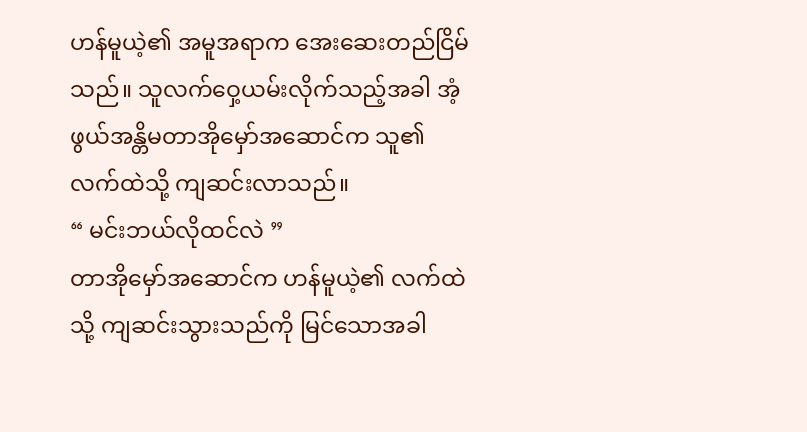ဟန်မူယဲ့၏ အမူအရာက အေးဆေးတည်ငြိမ်သည်။ သူလက်ဝှေ့ယမ်းလိုက်သည့်အခါ အံ့ဖွယ်အန္တိမတာအိုမှော်အဆောင်က သူ၏ လက်ထဲသို့ ကျဆင်းလာသည်။
“ မင်းဘယ်လိုထင်လဲ ”
တာအိုမှော်အဆောင်က ဟန်မူယဲ့၏ လက်ထဲသို့ ကျဆင်းသွားသည်ကို မြင်သောအခါ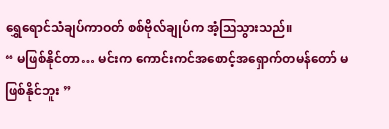ရွှေရောင်သံချပ်ကာဝတ် စစ်ဗိုလ်ချုပ်က အံ့ဩသွားသည်။
“ မဖြစ်နိုင်တာ… မင်းက ကောင်းကင်အစောင့်အရှောက်တမန်တော် မဖြစ်နိုင်ဘူး ”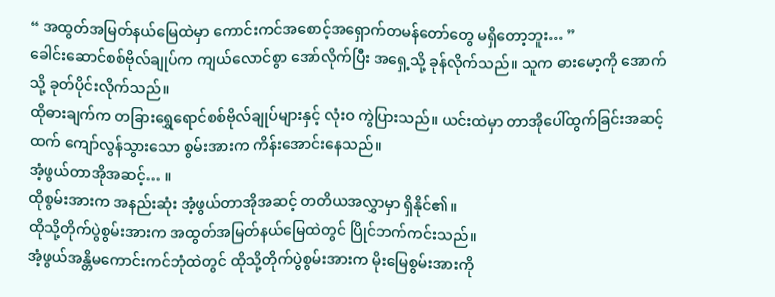“ အထွတ်အမြတ်နယ်မြေထဲမှာ ကောင်းကင်အစောင့်အရှောက်တမန်တော်တွေ မရှိတော့ဘူး… ”
ခေါင်းဆောင်စစ်ဗိုလ်ချုပ်က ကျယ်လောင်စွာ အော်လိုက်ပြီး အရှေ့သို့ ခုန်လိုက်သည်။ သူက ဓားမော့ကို အောက်သို့ ခုတ်ပိုင်းလိုက်သည်။
ထိုဓားချက်က တခြားရွှေရောင်စစ်ဗိုလ်ချုပ်များနှင့် လုံးဝ ကွဲပြားသည်။ ယင်းထဲမှာ တာအိုပေါ်ထွက်ခြင်းအဆင့်ထက် ကျော်လွန်သွားသော စွမ်းအားက ကိန်းအောင်းနေသည်။
အံ့ဖွယ်တာအိုအဆင့်… ။
ထိုစွမ်းအားက အနည်းဆုံး အံ့ဖွယ်တာအိုအဆင့် တတိယအလွှာမှာ ရှိနိုင်၏။
ထိုသို့တိုက်ပွဲစွမ်းအားက အထွတ်အမြတ်နယ်မြေထဲတွင် ပြိုင်ဘက်ကင်းသည်။
အံ့ဖွယ်အန္တိမကောင်းကင်ဘုံထဲတွင် ထိုသို့တိုက်ပွဲစွမ်းအားက မိုးမြေစွမ်းအားကို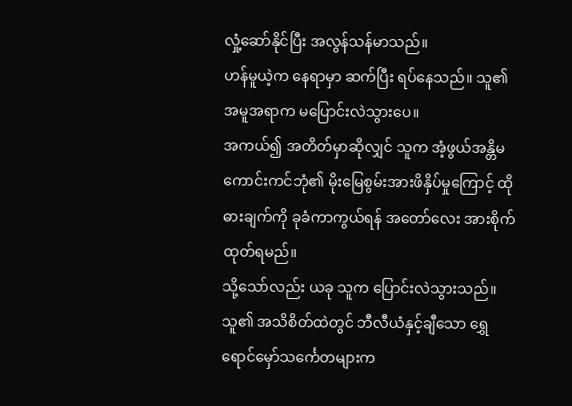လှုံ့ဆော်နိုင်ပြီး အလွန်သန်မာသည်။
ဟန်မူယဲ့က နေရာမှာ ဆက်ပြီး ရပ်နေသည်။ သူ၏ အမူအရာက မပြောင်းလဲသွားပေ။
အကယ်၍ အတိတ်မှာဆိုလျှင် သူက အံ့ဖွယ်အန္တိမကောင်းကင်ဘုံ၏ မိုးမြေစွမ်းအားဖိနှိပ်မှုကြောင့် ထိုဓားချက်ကို ခုခံကာကွယ်ရန် အတော်လေး အားစိုက်ထုတ်ရမည်။
သို့သော်လည်း ယခု သူက ပြောင်းလဲသွားသည်။
သူ၏ အသိစိတ်ထဲတွင် ဘီလီယံနှင့်ချီသော ရွှေရောင်မှော်သင်္ကေတများက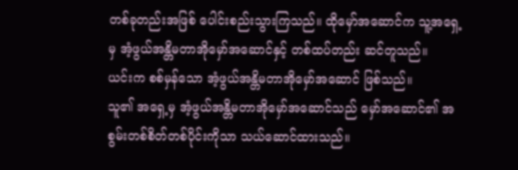တစ်ခုတည်းအဖြစ် ပေါင်းစည်းသွားကြသည်။ ထိုမှော်အဆောင်က သူ့အရှေ့မှ အံ့ဖွယ်အန္တိမတာအိုမှော်အဆောင်နှင့် တစ်ထပ်တည်း ဆင်တူသည်။
ယင်းက စစ်မှန်သော အံ့ဖွယ်အန္တိမတာအိုမှော်အဆောင် ဖြစ်သည်။
သူ၏ အရှေ့မှ အံ့ဖွယ်အန္တိမတာအိုမှော်အဆောင်သည် မှော်အဆောင်၏ အစွမ်းတစ်စိတ်တစ်ပိုင်းကိုသာ သယ်ဆောင်ထားသည်။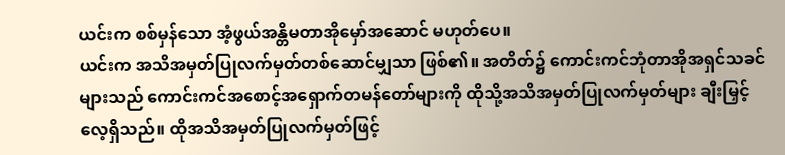ယင်းက စစ်မှန်သော အံ့ဖွယ်အန္တိမတာအိုမှော်အဆောင် မဟုတ်ပေ။
ယင်းက အသိအမှတ်ပြုလက်မှတ်တစ်ဆောင်မျှသာ ဖြစ်၏။ အတိတ်၌ ကောင်းကင်ဘုံတာအိုအရှင်သခင်များသည် ကောင်းကင်အစောင့်အရှောက်တမန်တော်များကို ထိုသို့အသိအမှတ်ပြုလက်မှတ်များ ချီးမြှင့်လေ့ရှိသည်။ ထိုအသိအမှတ်ပြုလက်မှတ်ဖြင့်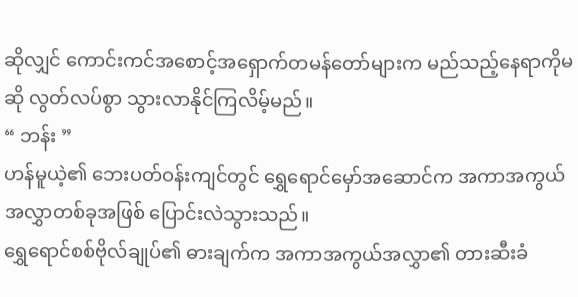ဆိုလျှင် ကောင်းကင်အစောင့်အရှောက်တမန်တော်များက မည်သည့်နေရာကိုမဆို လွတ်လပ်စွာ သွားလာနိုင်ကြလိမ့်မည်။
“ ဘန်း ”
ဟန်မူယဲ့၏ ဘေးပတ်ဝန်းကျင်တွင် ရွှေရောင်မှော်အဆောင်က အကာအကွယ်အလွှာတစ်ခုအဖြစ် ပြောင်းလဲသွားသည်။
ရွှေရောင်စစ်ဗိုလ်ချုပ်၏ ဓားချက်က အကာအကွယ်အလွှာ၏ တားဆီးခံ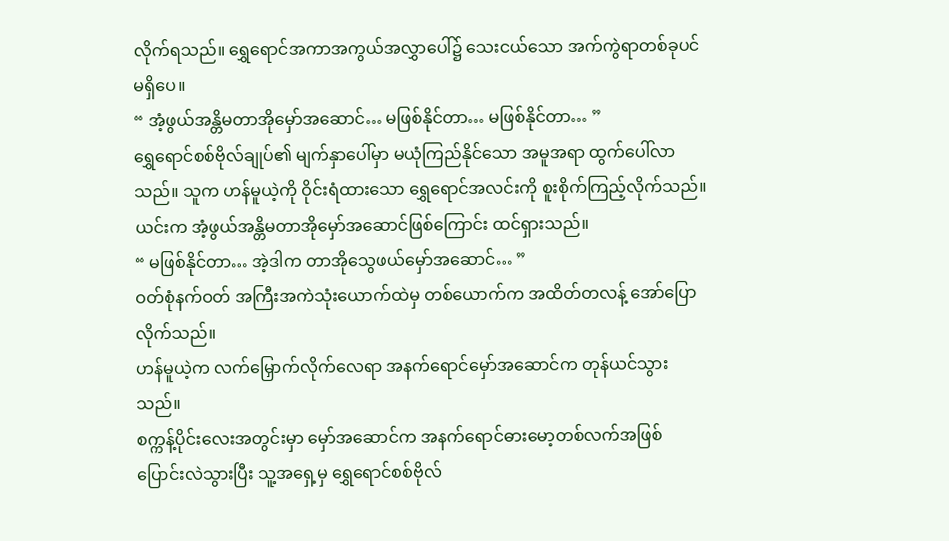လိုက်ရသည်။ ရွှေရောင်အကာအကွယ်အလွှာပေါ်၌ သေးငယ်သော အက်ကွဲရာတစ်ခုပင် မရှိပေ။
“ အံ့ဖွယ်အန္တိမတာအိုမှော်အဆောင်… မဖြစ်နိုင်တာ… မဖြစ်နိုင်တာ… ”
ရွှေရောင်စစ်ဗိုလ်ချုပ်၏ မျက်နှာပေါ်မှာ မယုံကြည်နိုင်သော အမူအရာ ထွက်ပေါ်လာသည်။ သူက ဟန်မူယဲ့ကို ဝိုင်းရံထားသော ရွှေရောင်အလင်းကို စူးစိုက်ကြည့်လိုက်သည်။
ယင်းက အံ့ဖွယ်အန္တိမတာအိုမှော်အဆောင်ဖြစ်ကြောင်း ထင်ရှားသည်။
“ မဖြစ်နိုင်တာ… အဲ့ဒါက တာအိုသွေဖယ်မှော်အဆောင်… ”
ဝတ်စုံနက်ဝတ် အကြီးအကဲသုံးယောက်ထဲမှ တစ်ယောက်က အထိတ်တလန့် အော်ပြောလိုက်သည်။
ဟန်မူယဲ့က လက်မြှောက်လိုက်လေရာ အနက်ရောင်မှော်အဆောင်က တုန်ယင်သွားသည်။
စက္ကန့်ပိုင်းလေးအတွင်းမှာ မှော်အဆောင်က အနက်ရောင်ဓားမော့တစ်လက်အဖြစ် ပြောင်းလဲသွားပြီး သူ့အရှေ့မှ ရွှေရောင်စစ်ဗိုလ်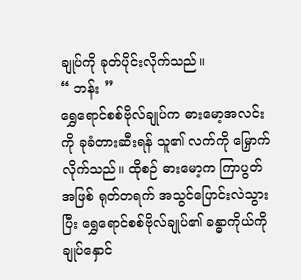ချုပ်ကို ခုတ်ပိုင်းလိုက်သည်။
“ ဘန်း ”
ရွှေရောင်စစ်ဗိုလ်ချုပ်က ဓားမော့အလင်းကို ခုခံတားဆီးရန် သူ၏ လက်ကို မြှောက်လိုက်သည်။ ထိုစဉ် ဓားမော့က ကြာပွတ်အဖြစ် ရုတ်တရက် အသွင်ပြောင်းလဲသွားပြီး ရွှေရောင်စစ်ဗိုလ်ချုပ်၏ ခန္ဓာကိုယ်ကို ချုပ်နှောင်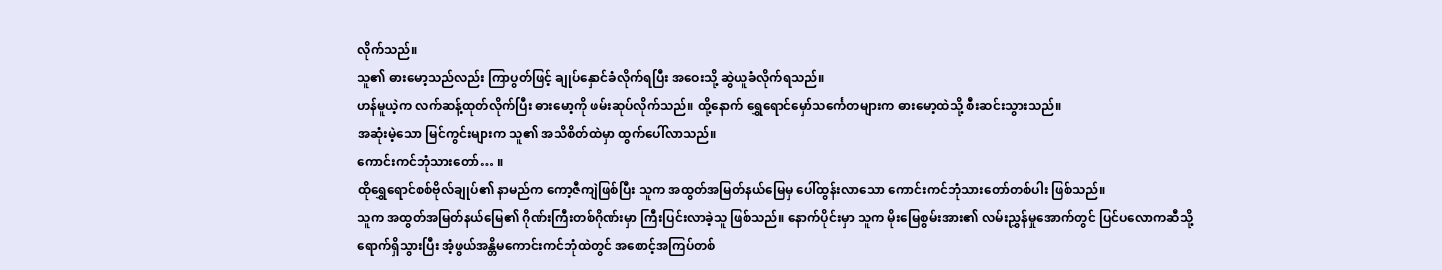လိုက်သည်။
သူ၏ ဓားမော့သည်လည်း ကြာပွတ်ဖြင့် ချုပ်နှောင်ခံလိုက်ရပြီး အဝေးသို့ ဆွဲယူခံလိုက်ရသည်။
ဟန်မူယဲ့က လက်ဆန့်ထုတ်လိုက်ပြီး ဓားမော့ကို ဖမ်းဆုပ်လိုက်သည်။ ထို့နောက် ရွှေရောင်မှော်သင်္ကေတများက ဓားမော့ထဲသို့ စီးဆင်းသွားသည်။
အဆုံးမဲ့သော မြင်ကွင်းများက သူ၏ အသိစိတ်ထဲမှာ ထွက်ပေါ်လာသည်။
ကောင်းကင်ဘုံသားတော်… ။
ထိုရွှေရောင်စစ်ဗိုလ်ချုပ်၏ နာမည်က ကော့ဇီကျဲဖြစ်ပြီး သူက အထွတ်အမြတ်နယ်မြေမှ ပေါ်ထွန်းလာသော ကောင်းကင်ဘုံသားတော်တစ်ပါး ဖြစ်သည်။
သူက အထွတ်အမြတ်နယ်မြေ၏ ဂိုဏ်းကြီးတစ်ဂိုဏ်းမှာ ကြီးပြင်းလာခဲ့သူ ဖြစ်သည်။ နောက်ပိုင်းမှာ သူက မိုးမြေစွမ်းအား၏ လမ်းညွှန်မှုအောက်တွင် ပြင်ပလောကဆီသို့ ရောက်ရှိသွားပြီး အံ့ဖွယ်အန္တိမကောင်းကင်ဘုံထဲတွင် အစောင့်အကြပ်တစ်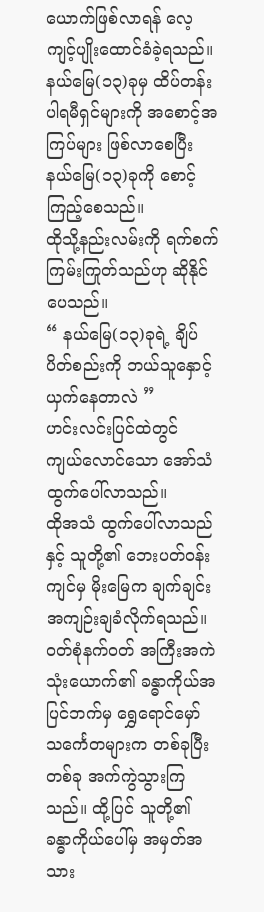ယောက်ဖြစ်လာရန် လေ့ကျင့်ပျိုးထောင်ခံခဲ့ရသည်။
နယ်မြေ(၁၃)ခုမှ ထိပ်တန်းပါရမီရှင်များကို အစောင့်အကြပ်များ ဖြစ်လာစေပြီး နယ်မြေ(၁၃)ခုကို စောင့်ကြည့်စေသည်။
ထိုသို့နည်းလမ်းကို ရက်စက်ကြမ်းကြုတ်သည်ဟု ဆိုနိုင်ပေသည်။
“ နယ်မြေ(၁၃)ခုရဲ့ ချိပ်ပိတ်စည်းကို ဘယ်သူနှောင့်ယှက်နေတာလဲ ”
ဟင်းလင်းပြင်ထဲတွင် ကျယ်လောင်သော အော်သံ ထွက်ပေါ်လာသည်။
ထိုအသံ ထွက်ပေါ်လာသည်နှင့် သူတို့၏ ဘေးပတ်ဝန်းကျင်မှ မိုးမြေက ချက်ချင်း အကျဉ်းချခံလိုက်ရသည်။
ဝတ်စုံနက်ဝတ် အကြီးအကဲသုံးယောက်၏ ခန္ဓာကိုယ်အပြင်ဘက်မှ ရွှေရောင်မှော်သင်္ကေတများက တစ်ခုပြီးတစ်ခု အက်ကွဲသွားကြသည်။ ထို့ပြင် သူတို့၏ ခန္ဓာကိုယ်ပေါ်မှ အမှတ်အသား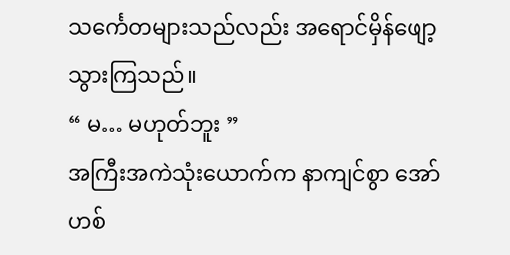သင်္ကေတများသည်လည်း အရောင်မှိန်ဖျော့သွားကြသည်။
“ မ… မဟုတ်ဘူး ”
အကြီးအကဲသုံးယောက်က နာကျင်စွာ အော်ဟစ်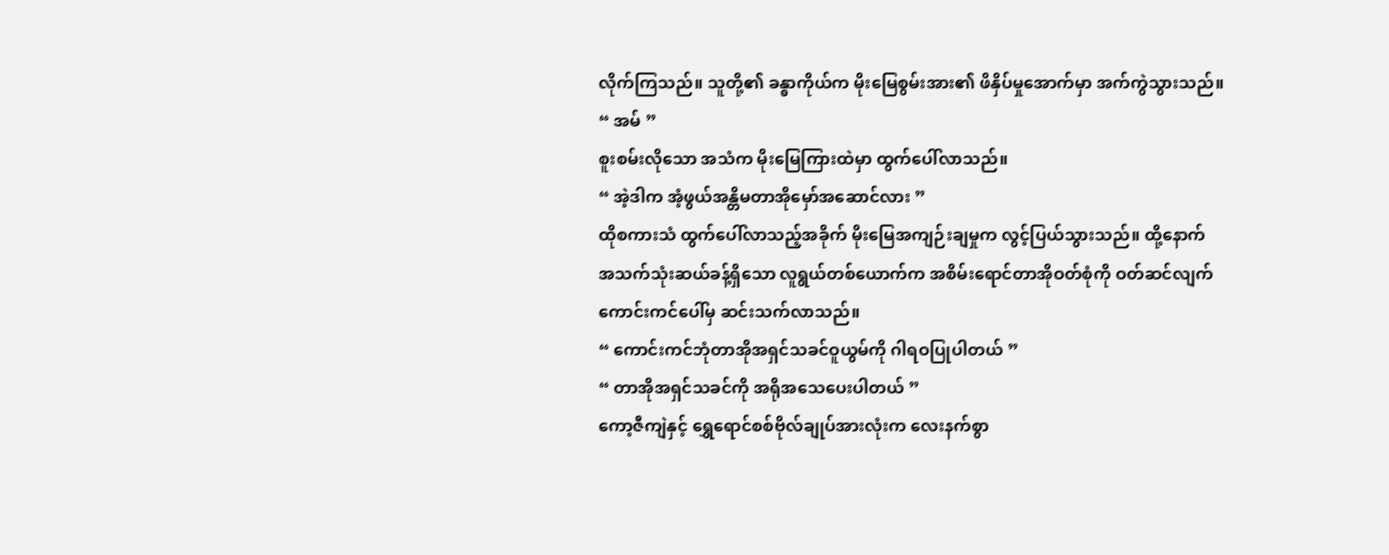လိုက်ကြသည်။ သူတို့၏ ခန္ဓာကိုယ်က မိုးမြေစွမ်းအား၏ ဖိနှိပ်မှုအောက်မှာ အက်ကွဲသွားသည်။
“ အမ် ”
စူးစမ်းလိုသော အသံက မိုးမြေကြားထဲမှာ ထွက်ပေါ်လာသည်။
“ အဲ့ဒါက အံ့ဖွယ်အန္တိမတာအိုမှော်အဆောင်လား ”
ထိုစကားသံ ထွက်ပေါ်လာသည့်အခိုက် မိုးမြေအကျဉ်းချမှုက လွင့်ပြယ်သွားသည်။ ထို့နောက် အသက်သုံးဆယ်ခန့်ရှိသော လူရွယ်တစ်ယောက်က အစိမ်းရောင်တာအိုဝတ်စုံကို ဝတ်ဆင်လျက် ကောင်းကင်ပေါ်မှ ဆင်းသက်လာသည်။
“ ကောင်းကင်ဘုံတာအိုအရှင်သခင်ဝူယွမ်ကို ဂါရဝပြုပါတယ် ”
“ တာအိုအရှင်သခင်ကို အရိုအသေပေးပါတယ် ”
ကော့ဇီကျဲနှင့် ရွှေရောင်စစ်ဗိုလ်ချုပ်အားလုံးက လေးနက်စွာ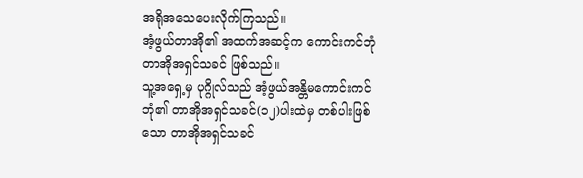အရိုအသေပေးလိုက်ကြသည်။
အံ့ဖွယ်တာအို၏ အထက်အဆင့်က ကောင်းကင်ဘုံတာအိုအရှင်သခင် ဖြစ်သည်။
သူ့အရှေ့မှ ပုဂ္ဂိုလ်သည် အံ့ဖွယ်အန္တိမကောင်းကင်ဘုံ၏ တာအိုအရှင်သခင်(၁၂)ပါးထဲမှ တစ်ပါးဖြစ်သော တာအိုအရှင်သခင်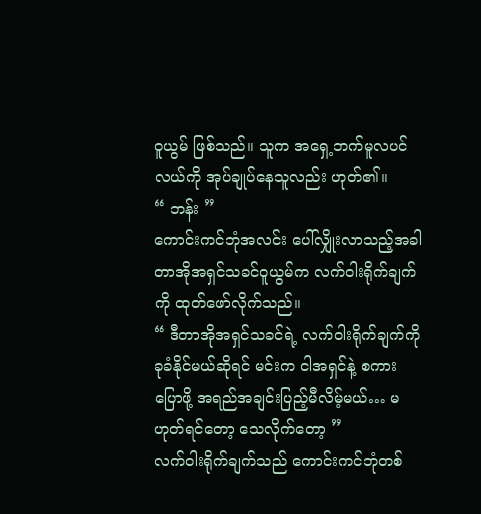ဝူယွမ် ဖြစ်သည်။ သူက အရှေ့ဘက်မူလပင်လယ်ကို အုပ်ချုပ်နေသူလည်း ဟုတ်၏။
“ ဘန်း ”
ကောင်းကင်ဘုံအလင်း ပေါ်လျှိုးလာသည့်အခါ တာအိုအရှင်သခင်ဝူယွမ်က လက်ဝါးရိုက်ချက်ကို ထုတ်ဖော်လိုက်သည်။
“ ဒီတာအိုအရှင်သခင်ရဲ့ လက်ဝါးရိုက်ချက်ကို ခုခံနိုင်မယ်ဆိုရင် မင်းက ငါအရှင်နဲ့ စကားပြောဖို့ အရည်အချင်းပြည့်မီလိမ့်မယ်… မဟုတ်ရင်တော့ သေလိုက်တော့ ”
လက်ဝါးရိုက်ချက်သည် ကောင်းကင်ဘုံတစ်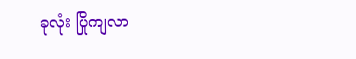ခုလုံး ပြိုကျလာ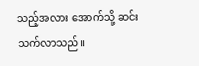သည့်အလား အောက်သို့ ဆင်းသက်လာသည်။